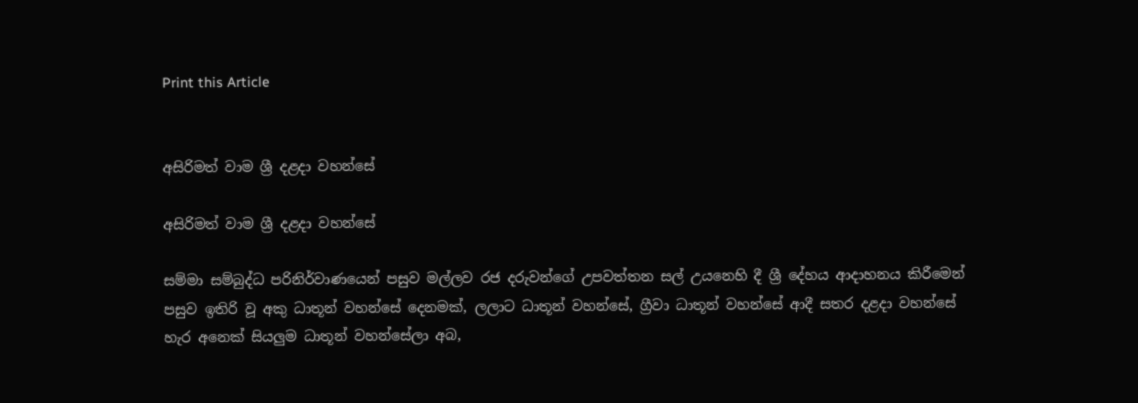Print this Article


අසිරිමත් වාම ශ්‍රී දළදා වහන්සේ

අසිරිමත් වාම ශ්‍රී දළදා වහන්සේ

සම්මා සම්බුද්ධ පරිනිර්වාණයෙන් පසුව මල්ලව රජ දරුවන්ගේ උපවත්තන සල් උයනෙහි දී ශ්‍රී දේහය ආදාහනය කිරීමෙන් පසුව ඉතිරි වූ අකු ධාතූන් වහන්සේ දෙනමක්, ලලාට ධාතූන් වහන්සේ, ග්‍රීවා ධාතූන් වහන්සේ ආදී සතර දළදා වහන්සේ හැර අනෙක් සියලුම ධාතූන් වහන්සේලා අබ,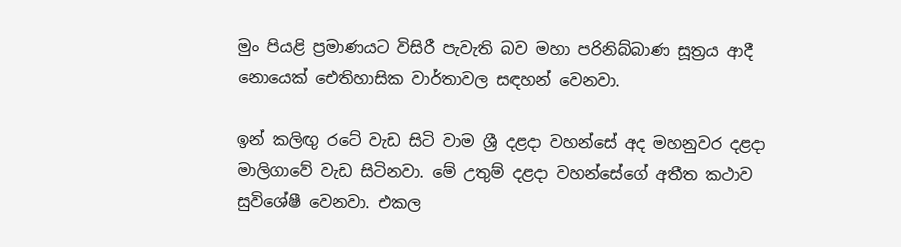මුං පියළි ප්‍රමාණයට විසිරී පැවැති බව මහා පරිනිබ්බාණ සූත්‍රය ආදී නොයෙක් ඓතිහාසික වාර්තාවල සඳහන් වෙනවා.

ඉන් කලිඟු රටේ වැඩ සිටි වාම ශ්‍රී දළදා වහන්සේ අද මහනුවර දළදා මාලිගාවේ වැඩ සිටිනවා. මේ උතුම් දළදා වහන්සේගේ අතීත කථාව සුවිශේෂී වෙනවා. එකල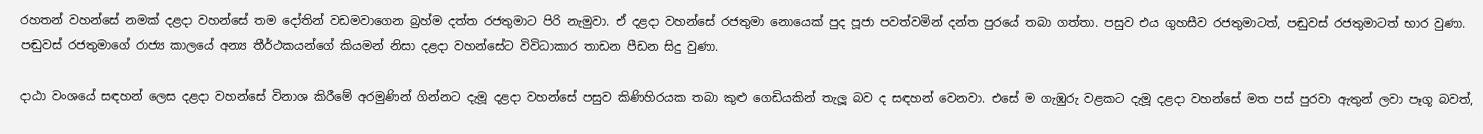රහතන් වහන්සේ නමක් දළදා වහන්සේ තම දෝතින් වඩමවාගෙන බ්‍රහ්ම දත්ත රජතුමාට පිරි නැමුවා. ඒ දළදා වහන්සේ රජතුමා නොයෙක් පුද පූජා පවත්වමින් දන්ත පුරයේ තබා ගත්තා. පසුව එය ගුහසීව රජතුමාටත්, පඬුවස් රජතුමාටත් භාර වුණා. පඬුවස් රජතුමාගේ රාජ්‍ය කාලයේ අන්‍ය තීර්ථකයන්ගේ කියමන් නිසා දළදා වහන්සේට විවිධාකාර තාඩන පීඩන සිදු වුණා.

දාඨා වංශයේ සඳහන් ලෙස දළදා වහන්සේ විනාශ කිරීමේ අරමුණින් ගින්නට දැමූ දළදා වහන්සේ පසුව කිණිහිරයක තබා කුළු ගෙඩියකින් තැලූ බව ද සඳහන් වෙනවා. එසේ ම ගැඹුරු වළකට දැමූ දළදා වහන්සේ මත පස් පුරවා ඇතුන් ලවා පෑගූ බවත්,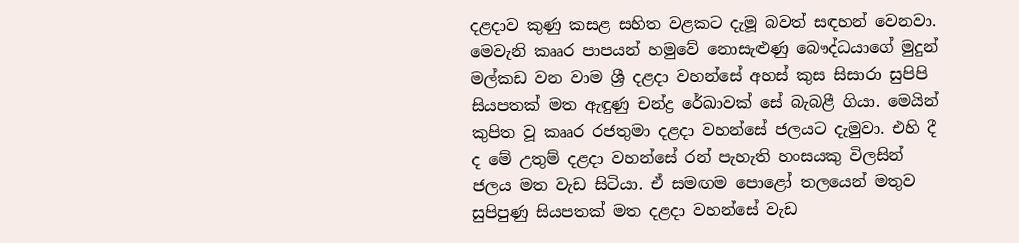දළදාව කුණු කසළ සහිත වළකට දැමූ බවත් සඳහන් වෙනවා. මෙවැනි කෲර පාපයන් හමුවේ නොසැළුණු බෞද්ධයාගේ මුදුන් මල්කඩ වන වාම ශ්‍රී දළදා වහන්සේ අහස් කුස සිසාරා සුපිපි සියපතක් මත ඇඳුණු චන්ද්‍ර රේඛාවක් සේ බැබළී ගියා. මෙයින් කුපිත වූ කෲර රජතුමා දළදා වහන්සේ ජලයට දැමුවා. එහි දී ද මේ උතුම් දළදා වහන්සේ රන් පැහැති හංසයකු විලසින් ජලය මත වැඩ සිටියා. ඒ සමඟම පොළෝ තලයෙන් මතුව සුපිපුණු සියපතක් මත දළදා වහන්සේ වැඩ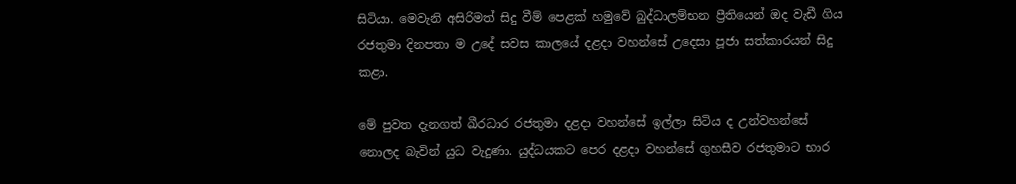සිටියා. මෙවැනි අසිරිමත් සිදු වීම් පෙළක් හමුවේ බුද්ධාලම්භන ප්‍රීතියෙන් ඔද වැඩී ගිය රජතුමා දිනපතා ම උදේ සවස කාලයේ දළදා වහන්සේ උදෙසා පූජා සත්කාරයන් සිදු කළා.

මේ පුවත දැනගත් ඛීරධාර රජතුමා දළදා වහන්සේ ඉල්ලා සිටිය ද උන්වහන්සේ නොලද බැවින් යුධ වැදුණා. යුද්ධයකට පෙර දළදා වහන්සේ ගුහසීව රජතුමාට භාර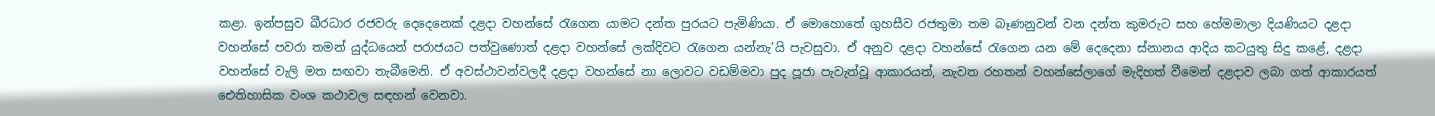කළා. ඉන්පසුව ඛීරධාර රජවරු දෙදෙනෙක් දළදා වහන්සේ රැගෙන යාමට දන්ත පුරයට පැමිණියා. ඒ මොහොතේ ගුහසීව රජතුමා තම බෑණනුවන් වන දන්ත කුමරුට සහ හේමමාලා දියණියට දළදා වහන්සේ පවරා තමන් යුද්ධයෙන් පරාජයට පත්වුණොත් දළදා වහන්සේ ලක්දිවට රැගෙන යන්නැ’යි පැවසුවා. ඒ අනුව දළදා වහන්සේ රැගෙන යන මේ දෙදෙනා ස්නානය ආදිය කටයුතු සිදු කළේ, දළදා වහන්සේ වැලි මත සඟවා තැබීමෙනි. ඒ අවස්ථාවන්වලදී දළදා වහන්සේ නා ලොවට වඩම්මවා පුද පූජා පැවැත්වූ ආකාරයත්, නැවත රහතන් වහන්සේලාගේ මැදිහත් වීමෙන් දළදාව ලබා ගත් ආකාරයත් ඓතිහාසික වංශ කථාවල සඳහන් වෙනවා.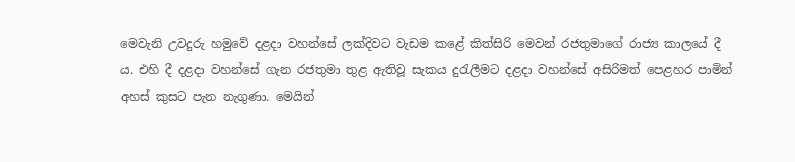මෙවැනි උවදුරු හමුවේ දළදා වහන්සේ ලක්දිවට වැඩම කළේ කිත්සිරි මෙවන් රජතුමාගේ රාජ්‍ය කාලයේ දී ය. එහි දී දළදා වහන්සේ ගැන රජතුමා තුළ ඇතිවූ සැකය දුරැලීමට දළදා වහන්සේ අසිරිමත් පෙළහර පාමින් අහස් කුසට පැන නැගුණා. මෙයින්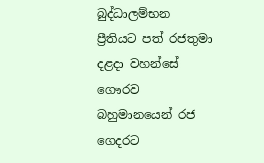බුද්ධාලම්භන ප්‍රීතියට පත් රජතුමා දළදා වහන්සේ ගෞරව බහුමානයෙන් රජ ගෙදරට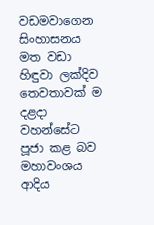වඩමවාගෙන සිංහාසනය මත වඩා හිඳුවා ලක්දිව තෙවතාවක් ම දළදා වහන්සේට පූජා කළ බව මහාවංශය ආදිය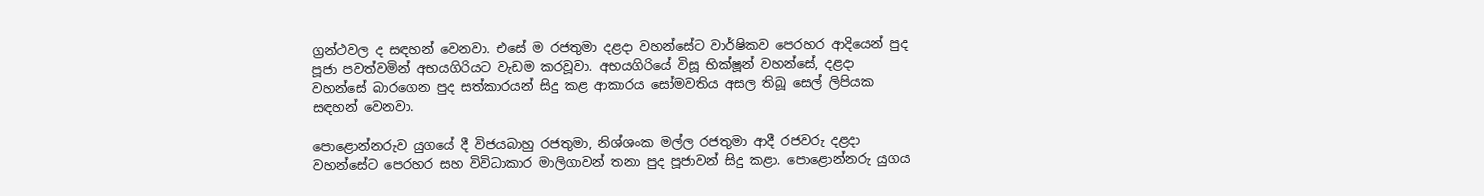ග්‍රන්ථවල ද සඳහන් වෙනවා. එසේ ම රජතුමා දළදා වහන්සේට වාර්ෂිකව පෙරහර ආදියෙන් පුද පූජා පවත්වමින් අභයගිරියට වැඩම කරවූවා. අභයගිරියේ විසූ භික්ෂූන් වහන්සේ, දළදා වහන්සේ බාරගෙන පුද සත්කාරයන් සිදු කළ ආකාරය සෝමවතිය අසල තිබූ සෙල් ලිපියක සඳහන් වෙනවා.

පොළොන්නරුව යුගයේ දී විජයබාහු රජතුමා, නිශ්ශංක මල්ල රජතුමා ආදී රජවරු දළදා වහන්සේට පෙරහර සහ විවිධාකාර මාලිගාවන් තනා පුද පූජාවන් සිදු කළා. පොළොන්නරු යුගය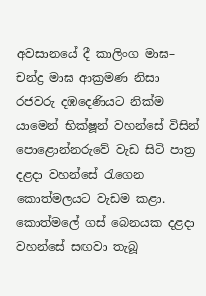අවසානයේ දී කාලිංග මාඝ– චන්ද්‍ර මාඝ ආක්‍රමණ නිසා රජවරු දඹදෙණියට නික්ම යාමෙන් භික්ෂූන් වහන්සේ විසින් පොළොන්නරුවේ වැඩ සිටි පාත්‍ර දළදා වහන්සේ රැගෙන කොත්මලයට වැඩම කළා. කොත්මලේ ගස් බෙනයක දළදා වහන්සේ සඟවා තැබූ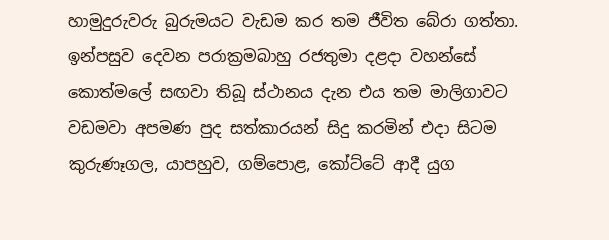හාමුදුරුවරු බුරුමයට වැඩම කර තම ජීවිත බේරා ගත්තා. ඉන්පසුව දෙවන පරාක්‍රමබාහු රජතුමා දළදා වහන්සේ කොත්මලේ සඟවා තිබූ ස්ථානය දැන එය තම මාලිගාවට වඩමවා අපමණ පුද සත්කාරයන් සිදු කරමින් එදා සිටම කුරුණෑගල, යාපහුව, ගම්පොළ, කෝට්ටේ ආදී යුග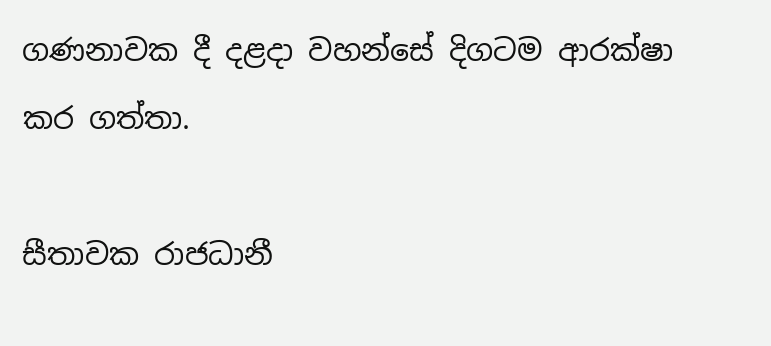ගණනාවක දී දළදා වහන්සේ දිගටම ආරක්ෂා කර ගත්තා.

සීතාවක රාජධානී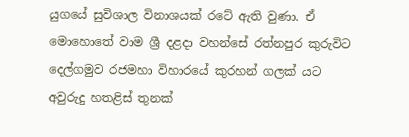යුගයේ සුවිශාල විනාශයක් රටේ ඇති වුණා. ඒ මොහොතේ වාම ශ්‍රී දළදා වහන්සේ රත්නපුර කුරුවිට දෙල්ගමුව රජමහා විහාරයේ කුරහන් ගලක් යට අවුරුදු හතළිස් තුනක්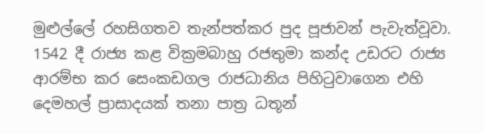මුළුල්ලේ රහසිගතව තැන්පත්කර පුද පූජාවන් පැවැත්වූවා. 1542 දී රාජ්‍ය කළ වික්‍රමබාහු රජතුමා කන්ද උඩරට රාජ්‍ය ආරම්භ කර සෙංකඩගල රාජධානිය පිහිටුවාගෙන එහි දෙමහල් ප්‍රාසාදයක් තනා පාත්‍ර ධතූන්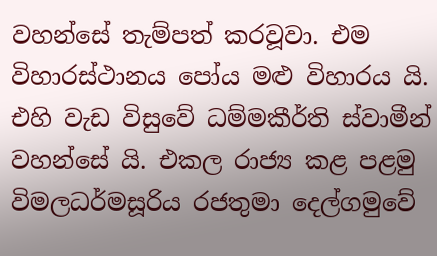වහන්සේ තැම්පත් කරවූවා. එම විහාරස්ථානය පෝය මළු විහාරය යි. එහි වැඩ විසුවේ ධම්මකීර්ති ස්වාමීන් වහන්සේ යි. එකල රාජ්‍ය කළ පළමු විමලධර්මසූරිය රජතුමා දෙල්ගමුවේ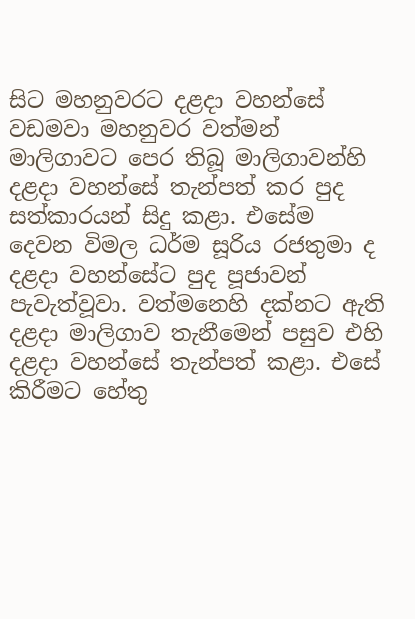සිට මහනුවරට දළදා වහන්සේ වඩමවා මහනුවර වත්මන් මාලිගාවට පෙර තිබූ මාලිගාවන්හි දළදා වහන්සේ තැන්පත් කර පුද සත්කාරයන් සිදු කළා. එසේම දෙවන විමල ධර්ම සූරිය රජතුමා ද දළදා වහන්සේට පුද පූජාවන් පැවැත්වූවා. වත්මනෙහි දක්නට ඇති දළදා මාලිගාව තැනීමෙන් පසුව එහි දළදා වහන්සේ තැන්පත් කළා. එසේ කිරීමට හේතු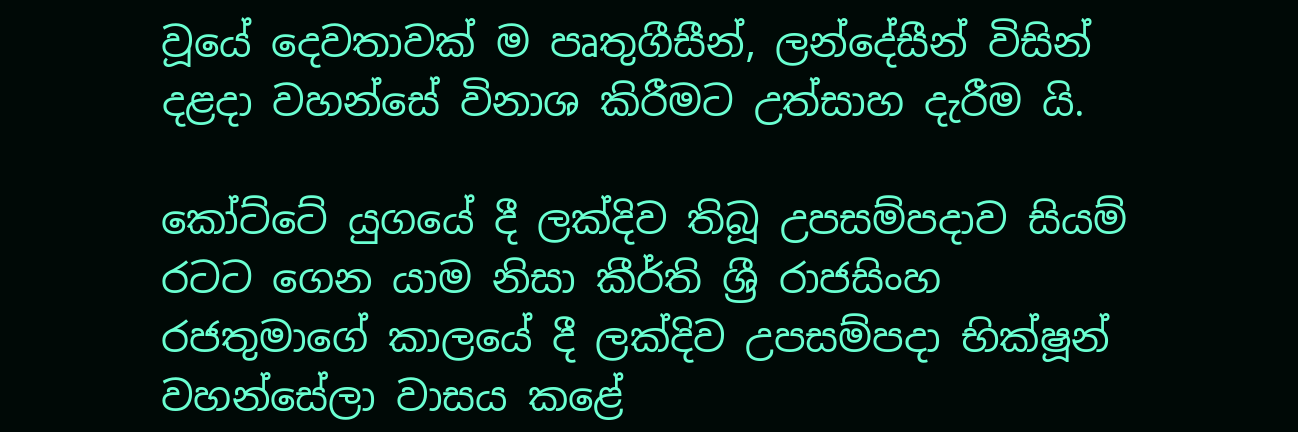වූයේ දෙවතාවක් ම පෘතුගීසීන්, ලන්දේසීන් විසින් දළදා වහන්සේ විනාශ කිරීමට උත්සාහ දැරීම යි.

කෝට්ටේ යුගයේ දී ලක්දිව තිබූ උපසම්පදාව සියම් රටට ගෙන යාම නිසා කීර්ති ශ්‍රී රාජසිංහ රජතුමාගේ කාලයේ දී ලක්දිව උපසම්පදා භික්ෂූන් වහන්සේලා වාසය කළේ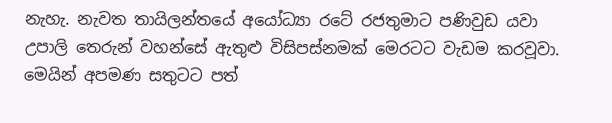නැහැ. නැවත තායිලන්තයේ අයෝධ්‍යා රටේ රජතුමාට පණිවුඩ යවා උපාලි තෙරුන් වහන්සේ ඇතුළු විසිපස්නමක් මෙරටට වැඩම කරවූවා. මෙයින් අපමණ සතුටට පත්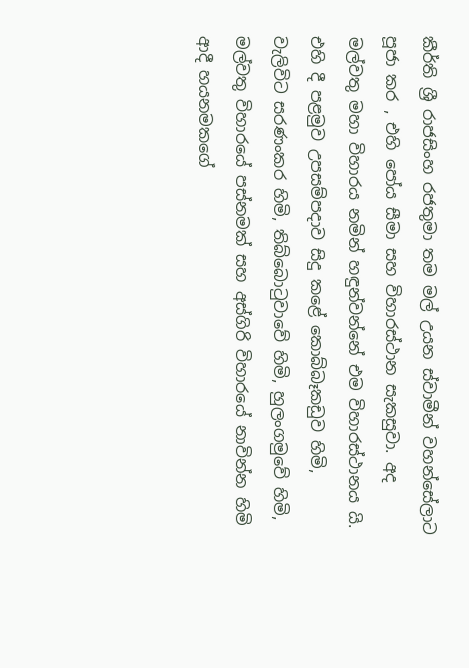කීර්ති ශ්‍රී රාජසිංහ රජතුමා තම මල් උයන ස්වාමීන් වහන්සේලාට පූජා කර , එහි පෝය සීමා සහ විහාරස්ථාන සැකසුවා. අද මල්වතු මහා විහාරය නමින් හඳුන්වන්නේ එම විහාරස්ථානය යි. එහි දී පළමුව උපසම්පදාව සිදු කළේ කොබ්බෑකඩුව හිමි, වැලිවිට සරණංකර හිමි, තිබ්බොටුවාවේ හිමි, හුලංගමුවේ හිමි, මල්වතු විහාරයේ පස්නමක් සහ අස්ගිරි විහාරයේ නාවින්න හිමි ආදී හයනමකගේ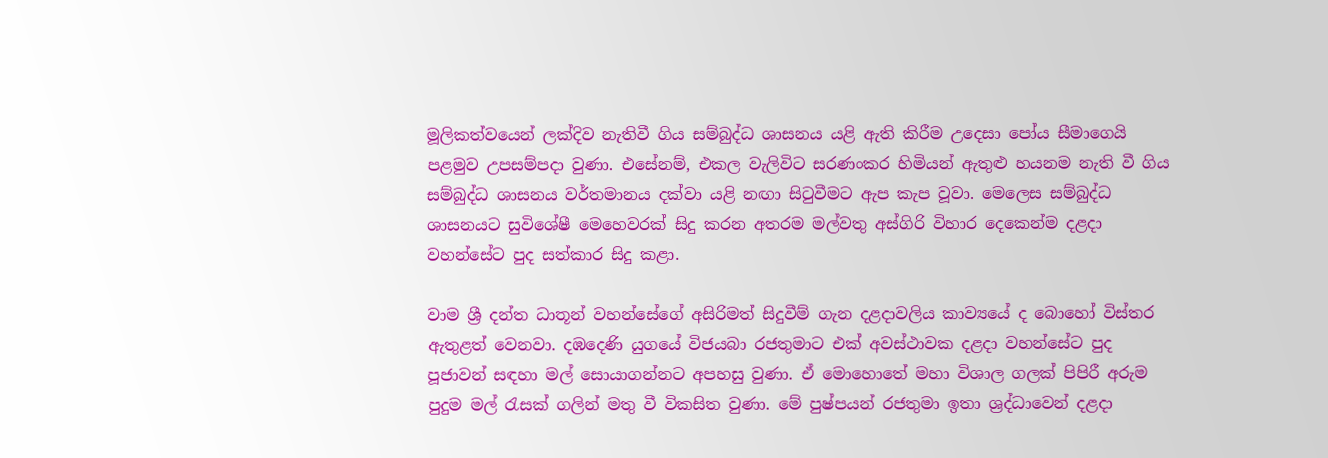මූලිකත්වයෙන් ලක්දිව නැතිවී ගිය සම්බුද්ධ ශාසනය යළි ඇති කිරීම උදෙසා පෝය සීමාගෙයි පළමුව උපසම්පදා වුණා. එසේනම්, එකල වැලිවිට සරණංකර හිමියන් ඇතුළු හයනම නැති වී ගිය සම්බුද්ධ ශාසනය වර්තමානය දක්වා යළි නඟා සිටුවීමට ඇප කැප වූවා. මෙලෙස සම්බුද්ධ ශාසනයට සුවිශේෂී මෙහෙවරක් සිදු කරන අතරම මල්වතු අස්ගිරි විහාර දෙකෙන්ම දළදා වහන්සේට පුද සත්කාර සිදු කළා.

වාම ශ්‍රී දන්ත ධාතූන් වහන්සේගේ අසිරිමත් සිදුවීම් ගැන දළදාවලිය කාව්‍යයේ ද බොහෝ විස්තර ඇතුළත් වෙනවා. දඹදෙණි යුගයේ විජයබා රජතුමාට එක් අවස්ථාවක දළදා වහන්සේට පුද පූජාවන් සඳහා මල් සොයාගන්නට අපහසු වුණා. ඒ මොහොතේ මහා විශාල ගලක් පිපිරී අරුම පුදුම මල් රැසක් ගලින් මතු වී විකසිත වුණා. මේ පුෂ්පයන් රජතුමා ඉතා ශ්‍රද්ධාවෙන් දළදා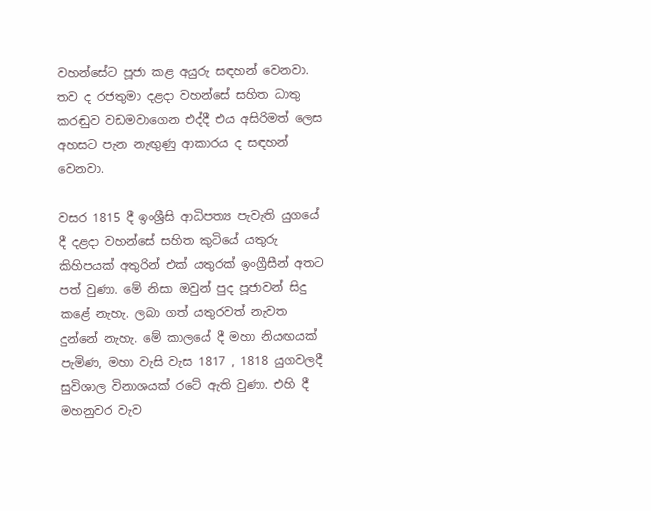වහන්සේට පූජා කළ අයුරු සඳහන් වෙනවා. තව ද රජතුමා දළදා වහන්සේ සහිත ධාතු කරඬුව වඩමවාගෙන එද්දී එය අසිරිමත් ලෙස අහසට පැන නැඟුණු ආකාරය ද සඳහන් වෙනවා.

වසර 1815 දී ඉංශ්‍රීසි ආධිපත්‍ය පැවැති යුගයේ දී දළදා වහන්සේ සහිත කුටියේ යතුරු කිහිපයක් අතුරින් එක් යතුරක් ඉංග්‍රීසීන් අතට පත් වුණා. මේ නිසා ඔවුන් පුද පූජාවන් සිදු කළේ නැහැ. ලබා ගත් යතුරවත් නැවත දුන්නේ නැහැ. මේ කාලයේ දී මහා නියඟයක් පැමිණ, මහා වැසි වැස 1817 , 1818 යුගවලදී සුවිශාල විනාශයක් රටේ ඇති වුණා. එහි දී මහනුවර වැව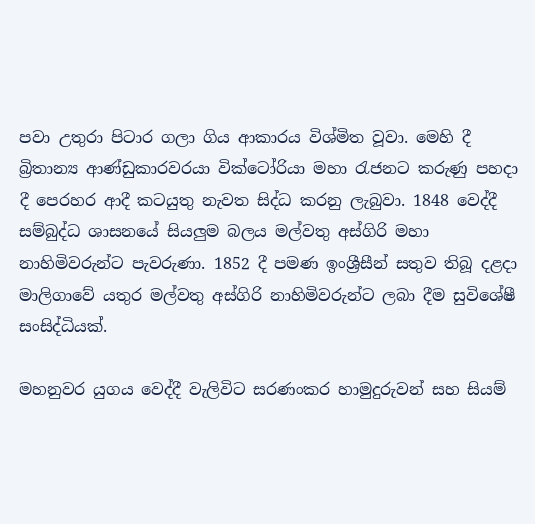පවා උතුරා පිටාර ගලා ගිය ආකාරය විශ්මිත වූවා. මෙහි දී බ්‍රිතාන්‍ය ආණ්ඩුකාරවරයා වික්ටෝරියා මහා රැජනට කරුණු පහදා දී පෙරහර ආදී කටයුතු නැවත සිද්ධ කරනු ලැබුවා. 1848 වෙද්දී සම්බුද්ධ ශාසනයේ සියලුම බලය මල්වතු අස්ගිරි මහා නාහිමිවරුන්ට පැවරුණා. 1852 දී පමණ ඉංශ්‍රීසීන් සතුව තිබූ දළදා මාලිගාවේ යතුර මල්වතු අස්ගිරි නාහිමිවරුන්ට ලබා දීම සුවිශේෂී සංසිද්ධියක්.

මහනුවර යුගය වෙද්දී වැලිවිට සරණංකර හාමුදුරුවන් සහ සියම්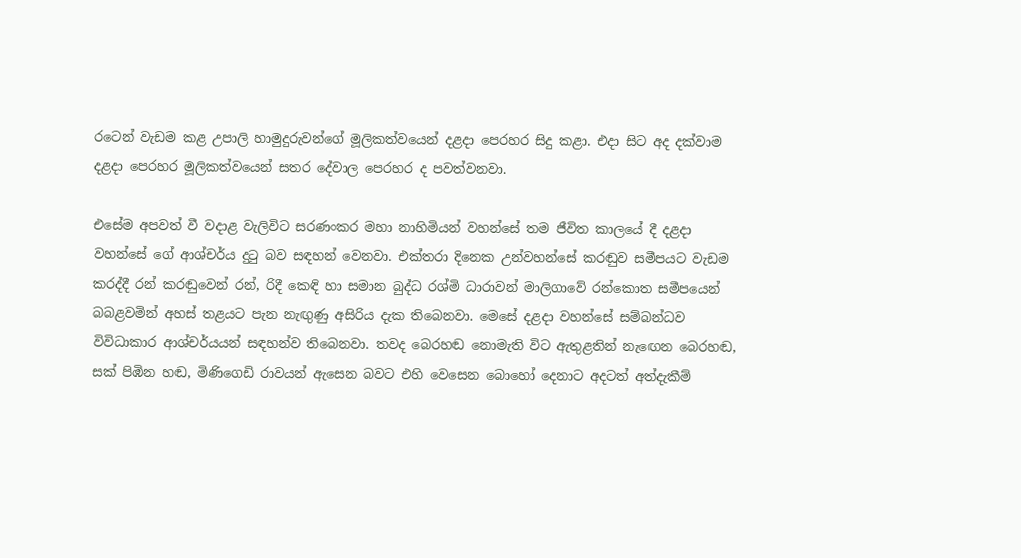රටෙන් වැඩම කළ උපාලි හාමුදුරුවන්ගේ මූලිකත්වයෙන් දළදා පෙරහර සිදු කළා. එදා සිට අද දක්වාම දළදා පෙරහර මූලිකත්වයෙන් සතර දේවාල පෙරහර ද පවත්වනවා.

එසේම අපවත් වී වදාළ වැලිවිට සරණංකර මහා නාහිමියන් වහන්සේ තම ජීවිත කාලයේ දී දළදා වහන්සේ ගේ ආශ්චර්ය දුටු බව සඳහන් වෙනවා. එක්තරා දිනෙක උන්වහන්සේ කරඬුව සමීපයට වැඩම කරද්දී රන් කරඬුවෙන් රන්, රිදී කෙඳි හා සමාන බුද්ධ රශ්මි ධාරාවන් මාලිගාවේ රන්කොත සමීපයෙන් බබළවමින් අහස් තළයට පැන නැඟුණු අසිරිය දැක තිබෙනවා. මෙසේ දළදා වහන්සේ සම්බන්ධව විවිධාකාර ආශ්චර්යයන් සඳහන්ව තිබෙනවා. තවද බෙරහඬ නොමැති විට ඇතුළතින් නැඟෙන බෙරහඬ, සක් පිඹින හඬ, මිණිගෙඩි රාවයන් ඇසෙන බවට එහි වෙසෙන බොහෝ දෙනාට අදටත් අත්දැකීම්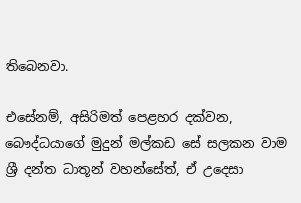තිබෙනවා.

එසේනම්, අසිරිමත් පෙළහර දක්වන, බෞද්ධයාගේ මුදුන් මල්කඩ සේ සලකන වාම ශ්‍රී දන්ත ධාතූන් වහන්සේත්, ඒ උදෙසා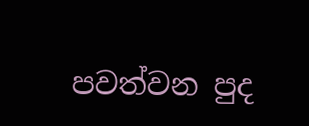පවත්වන පුද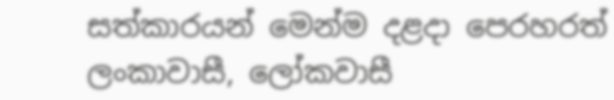සත්කාරයන් මෙන්ම දළදා පෙරහරත් ලංකාවාසී, ලෝකවාසී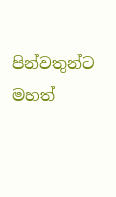පින්වතුන්ට මහත්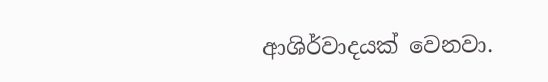ආශිර්වාදයක් වෙනවා.